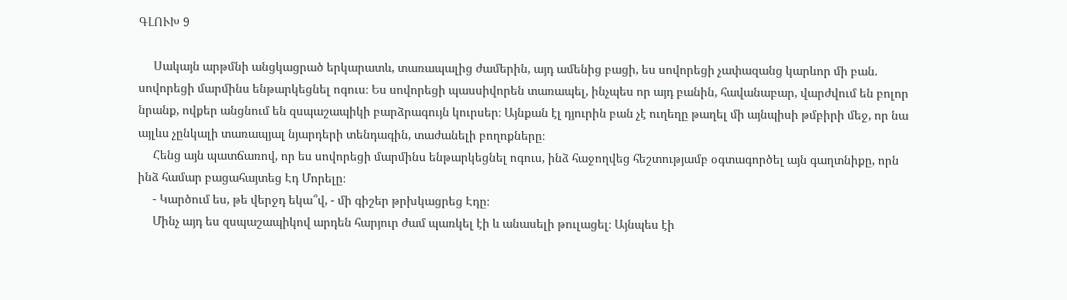ԳԼՈՒԽ 9

     Սակայն արթմնի անցկացրած երկարատև, տառապալից ժամերին, այդ ամենից բացի, ես սովորեցի չափազանց կարևոր մի բան. սովորեցի մարմինս ենթարկեցնել ոգուս։ Ես սովորեցի պասսիվորեն տառապել, ինչպես որ այդ բանին, հավանաբար, վարժվում են բոլոր նրանք, ովքեր անցնում են զսպաշապիկի բարձրագույն կուրսեր։ Այնքան էլ դյուրին բան չէ ուղեղը թաղել մի այնպիսի թմբիրի մեջ, որ նա այլևս չընկալի տառապյալ նյարդերի տենդագին, տաժանելի բողոքները։
     Հենց այն պատճառով, որ ես սովորեցի մարմինս ենթարկեցնել ոգուս, ինձ հաջողվեց հեշտությամբ օգտագործել այն գաղտնիքը, որն ինձ համար բացահայտեց Էդ Մորելը։
     - Կարծում ես, թե վերջդ եկա՞վ, - մի գիշեր թրխկացրեց Էդը։
     Մինչ այդ ես զսպաշապիկով արդեն հարյուր ժամ պառկել էի և անասելի թուլացել։ Այնպես էի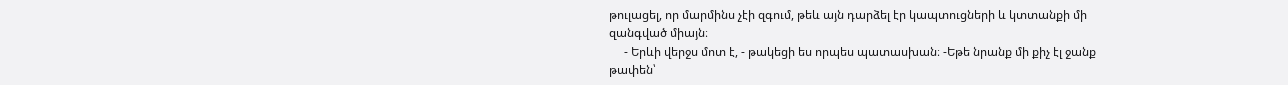թուլացել, որ մարմինս չէի զգում, թեև այն դարձել էր կապտուցների և կտտանքի մի զանգված միայն։
     - Երևի վերջս մոտ է, - թակեցի ես որպես պատասխան։ -Եթե նրանք մի քիչ էլ ջանք թափեն՝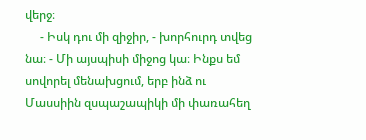վերջ։
     - Իսկ դու մի զիջիր, - խորհուրդ տվեց նա։ - Մի այսպիսի միջոց կա։ Ինքս եմ սովորել մենախցում, երբ ինձ ու Մասսիին զսպաշապիկի մի փառահեղ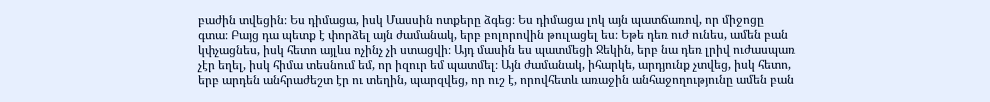բաժին տվեցին։ Ես դիմացա, իսկ Մասսին ոտքերը ձգեց։ Ես դիմացա լոկ այն պատճառով, որ միջոցը գտա։ Բայց դա պետք է փորձել այն ժամանակ, երբ բոլորովին թուլացել ես։ Եթե դեռ ուժ ունես, ամեն բան կփչացնես, իսկ հետո այլևս ոչինչ չի ստացվի։ Այդ մասին ես պատմեցի Ջեկին, երբ նա դեռ լրիվ ուժասպառ չէր եղել, իսկ հիմա տեսնում եմ, որ իզուր եմ պատմել։ Այն ժամանակ, իհարկե, արդյունք չտվեց, իսկ հետո, երբ արդեն անհրաժեշտ էր ու տեղին, պարզվեց, որ ուշ է, որովհետև առաջին անհաջողությունը ամեն բան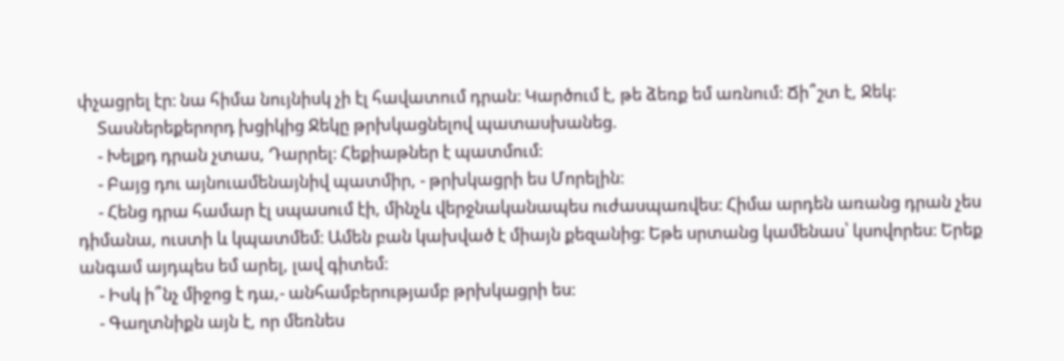փչացրել էր։ նա հիմա նույնիսկ չի էլ հավատում դրան։ Կարծում է, թե ձեռք եմ առնում։ Ճի՞շտ է, Ջեկ։
     Տասներեքերորդ խցիկից Ջեկը թրխկացնելով պատասխանեց.
     - Խելքդ դրան չտաս, Դարրել։ Հեքիաթներ է պատմում։
     - Բայց դու այնուամենայնիվ պատմիր, - թրխկացրի ես Մորելին։
     - Հենց դրա համար էլ սպասում էի, մինչև վերջնականապես ուժասպառվես։ Հիմա արդեն առանց դրան չես դիմանա, ուստի և կպատմեմ։ Ամեն բան կախված է միայն քեզանից։ Եթե սրտանց կամենաս՝ կսովորես։ Երեք անգամ այդպես եմ արել, լավ գիտեմ։
     - Իսկ ի՞նչ միջոց է դա,- անհամբերությամբ թրխկացրի ես։
     - Գաղտնիքն այն է, որ մեռնես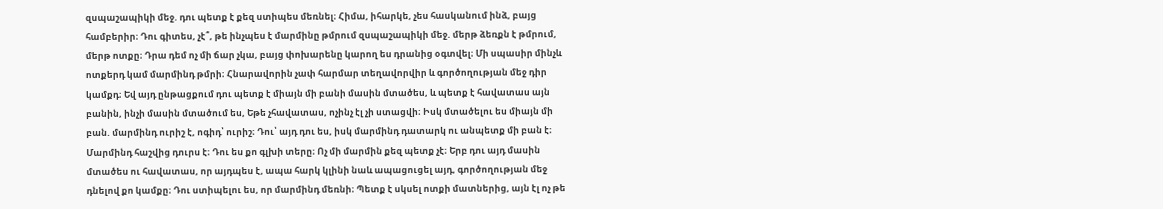զսպաշապիկի մեջ. դու պետք է քեզ ստիպես մեռնել։ Հիմա, իհարկե, չես հասկանում ինձ, բայց համբերիր։ Դու գիտես, չէ՞, թե ինչպես է մարմինը թմրում զսպաշապիկի մեջ. մերթ ձեռքն է թմրում, մերթ ոտքը։ Դրա դեմ ոչ մի ճար չկա, բայց փոխարենը կարող ես դրանից օգտվել։ Մի սպասիր մինչև ոտքերդ կամ մարմինդ թմրի։ Հնարավորին չափ հարմար տեղավորվիր և գործողության մեջ դիր կամքդ։ Եվ այդ ընթացքում դու պետք է միայն մի բանի մասին մտածես, և պետք է հավատաս այն բանին, ինչի մասին մտածում ես, Եթե չհավատաս, ոչինչ էլ չի ստացվի։ Իսկ մտածելու ես միայն մի բան. մարմինդ ուրիշ է, ոգիդ՝ ուրիշ։ Դու՝ այդ դու ես, իսկ մարմինդ դատարկ ու անպետք մի բան է։ Մարմինդ հաշվից դուրս է։ Դու ես քո գլխի տերը։ Ոչ մի մարմին քեզ պետք չէ։ Երբ դու այդ մասին մտածես ու հավատաս, որ այդպես է, ապա հարկ կլինի նաև ապացուցել այդ, գործողության մեջ դնելով քո կամքը։ Դու ստիպելու ես, որ մարմինդ մեռնի։ Պետք է սկսել ոտքի մատներից, այն էլ ոչ թե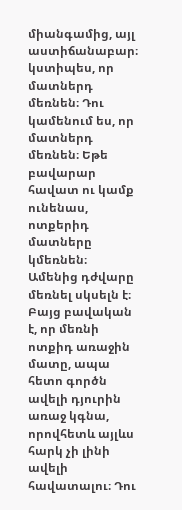միանգամից, այլ աստիճանաբար։ կստիպես, որ մատներդ մեռնեն։ Դու կամենում ես, որ մատներդ մեռնեն։ Եթե բավարար հավատ ու կամք ունենաս, ոտքերիդ մատները կմեռնեն։ Ամենից դժվարը մեռնել սկսելն է։ Բայց բավական է, որ մեռնի ոտքիդ առաջին մատը, ապա հետո գործն ավելի դյուրին առաջ կգնա, որովհետև այլևս հարկ չի լինի ավելի հավատալու։ Դու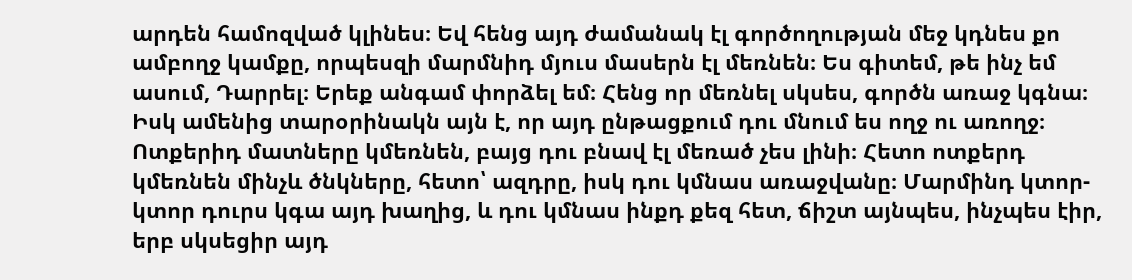արդեն համոզված կլինես։ Եվ հենց այդ ժամանակ էլ գործողության մեջ կդնես քո ամբողջ կամքը, որպեսզի մարմնիդ մյուս մասերն էլ մեռնեն։ Ես գիտեմ, թե ինչ եմ ասում, Դարրել։ Երեք անգամ փորձել եմ։ Հենց որ մեռնել սկսես, գործն առաջ կգնա։ Իսկ ամենից տարօրինակն այն է, որ այդ ընթացքում դու մնում ես ողջ ու առողջ։ Ոտքերիդ մատները կմեռնեն, բայց դու բնավ էլ մեռած չես լինի։ Հետո ոտքերդ կմեռնեն մինչև ծնկները, հետո՝ ազդրը, իսկ դու կմնաս առաջվանը։ Մարմինդ կտոր-կտոր դուրս կգա այդ խաղից, և դու կմնաս ինքդ քեզ հետ, ճիշտ այնպես, ինչպես էիր, երբ սկսեցիր այդ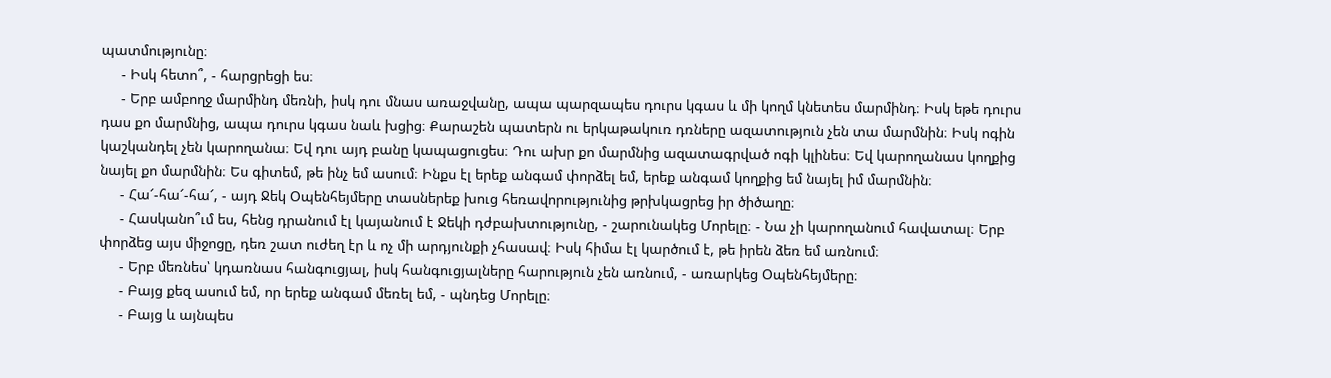պատմությունը։
     - Իսկ հետո՞, - հարցրեցի ես։
     - Երբ ամբողջ մարմինդ մեռնի, իսկ դու մնաս առաջվանը, ապա պարզապես դուրս կգաս և մի կողմ կնետես մարմինդ։ Իսկ եթե դուրս դաս քո մարմնից, ապա դուրս կգաս նաև խցից։ Քարաշեն պատերն ու երկաթակուռ դռները ազատություն չեն տա մարմնին։ Իսկ ոգին կաշկանդել չեն կարողանա։ Եվ դու այդ բանը կապացուցես։ Դու ախր քո մարմնից ազատագրված ոգի կլինես։ Եվ կարողանաս կողքից նայել քո մարմնին։ Ես գիտեմ, թե ինչ եմ ասում։ Ինքս էլ երեք անգամ փորձել եմ, երեք անգամ կողքից եմ նայել իմ մարմնին։
     - Հա՜-հա՜-հա՜, - այդ Ջեկ Օպենհեյմերը տասներեք խուց հեռավորությունից թրխկացրեց իր ծիծաղը։
     - Հասկանո՞ւմ ես, հենց դրանում էլ կայանում է Ջեկի դժբախտությունը, - շարունակեց Մորելը։ - Նա չի կարողանում հավատալ։ Երբ փորձեց այս միջոցը, դեռ շատ ուժեղ էր և ոչ մի արդյունքի չհասավ։ Իսկ հիմա էլ կարծում է, թե իրեն ձեռ եմ առնում։
     - Երբ մեռնես՝ կդառնաս հանգուցյալ, իսկ հանգուցյալները հարություն չեն առնում, - առարկեց Օպենհեյմերը։
     - Բայց քեզ ասում եմ, որ երեք անգամ մեռել եմ, - պնդեց Մորելը։
     - Բայց և այնպես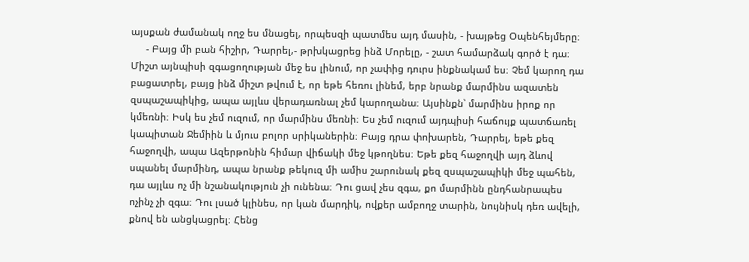այսքան ժամանակ ողջ ես մնացել, որպեսզի պատմես այդ մասին, - խայթեց Օպենհեյմերը։
     - Բայց մի բան հիշիր, Դարրել,- թրխկացրեց ինձ Մորելը, - շատ համարձակ գործ է դա։ Միշտ այնպիսի զգացողության մեջ ես լինում, որ չափից դուրս ինքնակամ ես։ Չեմ կարող դա բացատրել, բայց ինձ միշտ թվում է, որ եթե հեռու լինեմ, երբ նրանք մարմինս ազատեն զսպաշապիկից, ապա այլևս վերադառնալ չեմ կարողանա։ Այսինքն՝ մարմինս իրոք որ կմեռնի։ Իսկ ես չեմ ուզում, որ մարմինս մեռնի։ Ես չեմ ուզում այդպիսի հաճույք պատճառել կապիտան Ջեմիին և մյուս բոլոր սրիկաներին։ Բայց դրա փոխարեն, Դարրել, եթե քեզ հաջողվի, ապա Ազերթոնին հիմար վիճակի մեջ կթողնես։ Եթե քեզ հաջողվի այդ ձևով սպանել մարմինդ, ապա նրանք թեկուզ մի ամիս շարունակ քեզ զսպաշապիկի մեջ պահեն, դա այլևս ոչ մի նշանակություն չի ունենա։ Դու ցավ չես զգա, քո մարմինն ընդհանրապես ոչինչ չի զգա։ Դու լսած կլինես, որ կան մարդիկ, ովքեր ամբողջ տարին, նույնիսկ դեռ ավելի, քնով են անցկացրել։ Հենց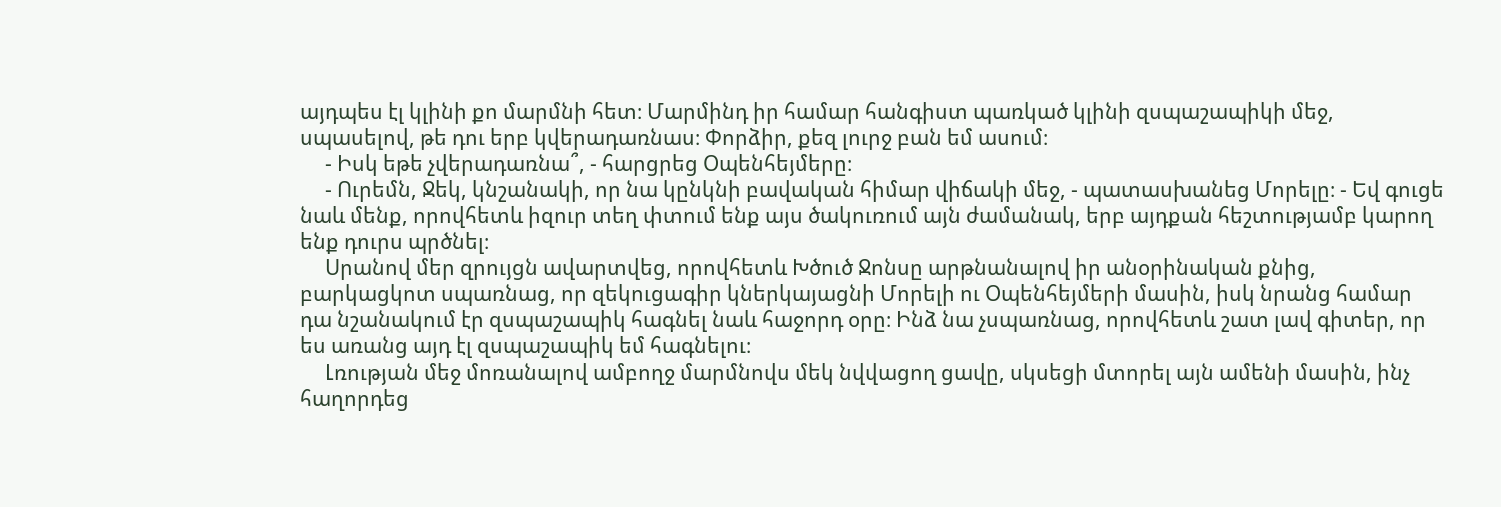այդպես էլ կլինի քո մարմնի հետ։ Մարմինդ իր համար հանգիստ պառկած կլինի զսպաշապիկի մեջ, սպասելով, թե դու երբ կվերադառնաս։ Փորձիր, քեզ լուրջ բան եմ ասում։
     - Իսկ եթե չվերադառնա՞, - հարցրեց Օպենհեյմերը։
     - Ուրեմն, Ջեկ, կնշանակի, որ նա կընկնի բավական հիմար վիճակի մեջ, - պատասխանեց Մորելը։ - Եվ գուցե նաև մենք, որովհետև իզուր տեղ փտում ենք այս ծակուռում այն ժամանակ, երբ այդքան հեշտությամբ կարող ենք դուրս պրծնել։
     Սրանով մեր զրույցն ավարտվեց, որովհետև Խծուծ Ջոնսը արթնանալով իր անօրինական քնից, բարկացկոտ սպառնաց, որ զեկուցագիր կներկայացնի Մորելի ու Օպենհեյմերի մասին, իսկ նրանց համար դա նշանակում էր զսպաշապիկ հագնել նաև հաջորդ օրը։ Ինձ նա չսպառնաց, որովհետև շատ լավ գիտեր, որ ես առանց այդ էլ զսպաշապիկ եմ հագնելու։
     Լռության մեջ մոռանալով ամբողջ մարմնովս մեկ նվվացող ցավը, սկսեցի մտորել այն ամենի մասին, ինչ հաղորդեց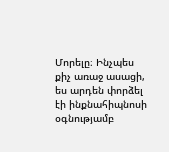Մորելը։ Ինչպես քիչ առաջ ասացի, ես արդեն փորձել էի ինքնահիպնոսի օգնությամբ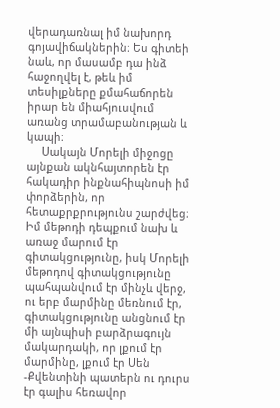վերադառնալ իմ նախորդ գոյավիճակներին։ Ես գիտեի նաև, որ մասամբ դա ինձ հաջողվել է, թեև իմ տեսիլքները քմահաճորեն իրար են միահյուսվում առանց տրամաբանության և կապի։
     Սակայն Մորելի միջոցը այնքան ակնհայտորեն էր հակադիր ինքնահիպնոսի իմ փորձերին, որ հետաքրքրությունս շարժվեց։ Իմ մեթոդի դեպքում նախ և առաջ մարում էր գիտակցությունը, իսկ Մորելի մեթոդով գիտակցությունը պահպանվում էր մինչև վերջ, ու երբ մարմինը մեռնում էր, գիտակցությունը անցնում էր մի այնպիսի բարձրագույն մակարդակի, որ լքում էր մարմինը, լքում էր Սեն -Քվենտինի պատերն ու դուրս էր գալիս հեռավոր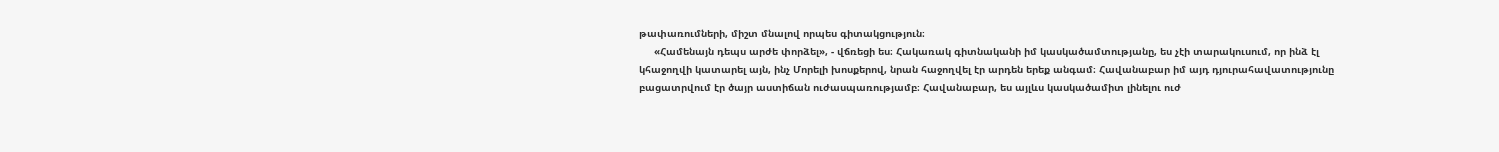թափառումների, միշտ մնալով որպես գիտակցություն։
     «Համենայն դեպս արժե փորձել», - վճռեցի ես։ Հակառակ գիտնականի իմ կասկածամտությանը, ես չէի տարակուսում, որ ինձ էլ կհաջողվի կատարել այն, ինչ Մորելի խոսքերով, նրան հաջողվել էր արդեն երեք անգամ։ Հավանաբար իմ այդ դյուրահավատությունը բացատրվում էր ծայր աստիճան ուժասպառությամբ։ Հավանաբար, ես այլևս կասկածամիտ լինելու ուժ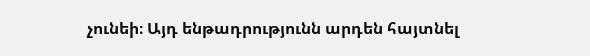չունեի։ Այդ ենթադրությունն արդեն հայտնել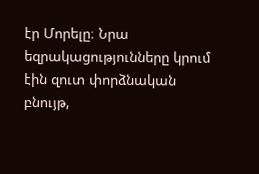էր Մորելը։ Նրա եզրակացությունները կրում էին զուտ փորձնական բնույթ,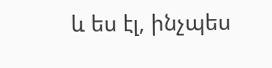և ես էլ, ինչպես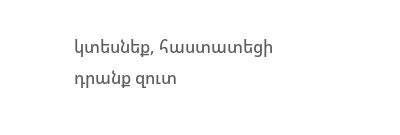կտեսնեք, հաստատեցի դրանք զուտ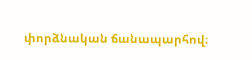փորձնական ճանապարհով։